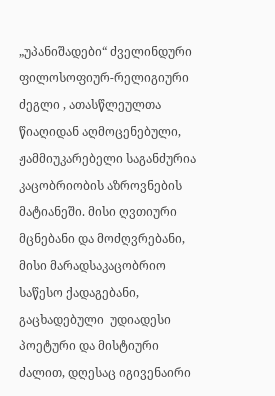„უპანიშადები“ ძველინდური ფილოსოფიურ-რელიგიური ძეგლი , ათასწლეულთა წიაღიდან აღმოცენებული, ჟამმიუკარებელი საგანძურია კაცობრიობის აზროვნების მატიანეში. მისი ღვთიური მცნებანი და მოძღვრებანი, მისი მარადსაკაცობრიო  საწესო ქადაგებანი, გაცხადებული  უდიადესი პოეტური და მისტიური ძალით, დღესაც იგივენაირი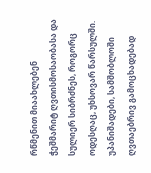რწმენით მიაახლებენ ჭეშმარიტ ღვთისმოსაობასა და სულიერ სიბრძნეს, როგორც ოდესღაც, უხსოვარ წარსულში. უპანიშადები, სამშობლოში ღვთაებრივ გამოცხადებად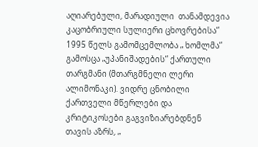აღიარებული, მარადიული  თანამდევია კაცობრიული სულიერი ცხოვრებისა“
1995 წელს გამომცემლობა „ ხომლმა“ გამოსცა „უპანიშადების“ ქართული თარგმანი (მთარგმნელი ლერი ალიმონაკი). ვიდრე ცნობილი ქართველი მწერლები და კრიტიკოსები გაგვიზიარებდნენ თავის აზრს, „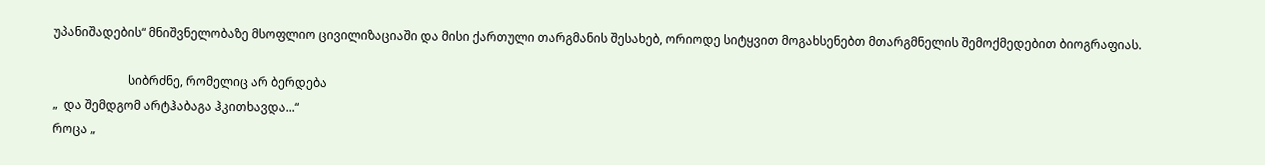უპანიშადების“ მნიშვნელობაზე მსოფლიო ცივილიზაციაში და მისი ქართული თარგმანის შესახებ, ორიოდე სიტყვით მოგახსენებთ მთარგმნელის შემოქმედებით ბიოგრაფიას.

                         სიბრძნე, რომელიც არ ბერდება
„  და შემდგომ არტჰაბაგა ჰკითხავდა...“
როცა „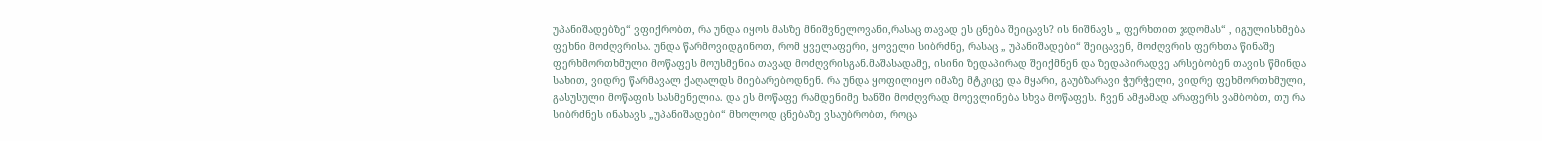უპანიშადებზე“ ვფიქრობთ, რა უნდა იყოს მასზე მნიშვნელოვანი,რასაც თავად ეს ცნება შეიცავს? ის ნიშნავს „ ფერხთით ჯდომას“ , იგულისხმება ფეხნი მოძღვრისა. უნდა წარმოვიდგინოთ, რომ ყველაფერი, ყოველი სიბრძნე, რასაც „ უპანიშადები“ შეიცავენ, მოძღვრის ფერხთა წინაშე ფერხმორთხმული მოწაფეს მოუსმენია თავად მოძღვრისგან.მაშასადამე, ისინი ზედაპირად შეიქმნენ და ზედაპირადვე არსებობენ თავის წმინდა სახით, ვიდრე წარმავალ ქაღალდს მიებარებოდნენ. რა უნდა ყოფილიყო იმაზე მტკიცე და მყარი, გაუბზარავი ჭურჭელი, ვიდრე ფეხმორთხმული, გასუსული მოწაფის სასმენელია. და ეს მოწაფე რამდენიმე ხანში მოძღვრად მოევლინება სხვა მოწაფეს. ჩვენ ამჟამად არაფერს ვამბობთ, თუ რა სიბრძნეს ინახავს „უპანიშადები“ მხოლოდ ცნებაზე ვსაუბრობთ, როცა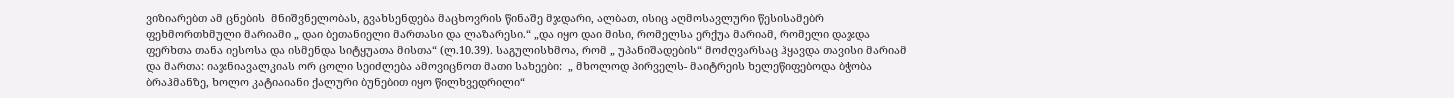ვიზიარებთ ამ ცნების  მნიშვნელობას, გვახსენდება მაცხოვრის წინაშე მჯდარი, ალბათ, ისიც აღმოსავლური წესისამებრ ფეხმორთხმული მარიამი „ დაი ბეთანიელი მართასი და ლაზარესი.“ „და იყო დაი მისი, რომელსა ერქუა მარიამ, რომელი დაჯდა  ფერხთა თანა იესოსა და ისმენდა სიტყუათა მისთა“ (ლ.10.39). საგულისხმოა, რომ „ უპანიშადების“ მოძღვარსაც ჰყავდა თავისი მარიამ და მართა: იაჯნიავალკიას ორ ცოლი სეიძლება ამოვიცნოთ მათი სახეები:  „ მხოლოდ პირველს- მაიტრეის ხელეწიფებოდა ბჭობა ბრაჰმანზე, ხოლო კატიაიანი ქალური ბუნებით იყო წილხვედრილი“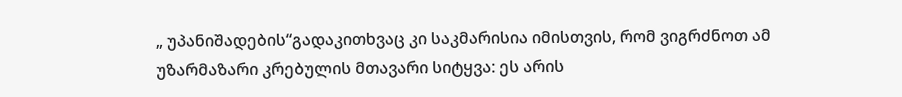„ უპანიშადების“გადაკითხვაც კი საკმარისია იმისთვის, რომ ვიგრძნოთ ამ უზარმაზარი კრებულის მთავარი სიტყვა: ეს არის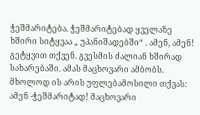ჭეშმარიტება. ჭეშმარიტებად ყველაზე ხშირი სიტყვაა „ უპანიშადებში“ . ამენ, ამენ! გეტყვით თქვენ. გვესმის ძალიან ხშირად სახარებაში. ამას მაცხოვარი ამბობს. მხოლოდ ის არის უფლებამოსილი თქვას: ამენ -ჭეშმარიტად! მაცხოვარი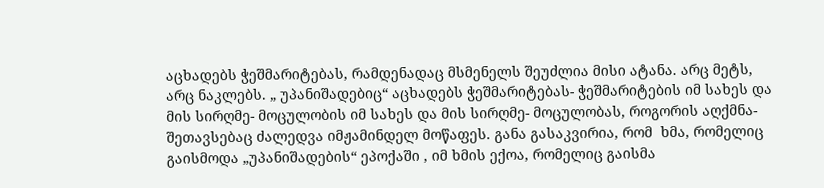აცხადებს ჭეშმარიტებას, რამდენადაც მსმენელს შეუძლია მისი ატანა. არც მეტს, არც ნაკლებს. „ უპანიშადებიც“ აცხადებს ჭეშმარიტებას- ჭეშმარიტების იმ სახეს და მის სირღმე- მოცულობის იმ სახეს და მის სირღმე- მოცულობას, როგორის აღქმნა- შეთავსებაც ძალედვა იმჟამინდელ მოწაფეს. განა გასაკვირია, რომ  ხმა, რომელიც გაისმოდა „უპანიშადების“ ეპოქაში , იმ ხმის ექოა, რომელიც გაისმა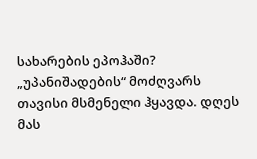სახარების ეპოჰაში?      „უპანიშადების“ მოძღვარს თავისი მსმენელი ჰყავდა. დღეს მას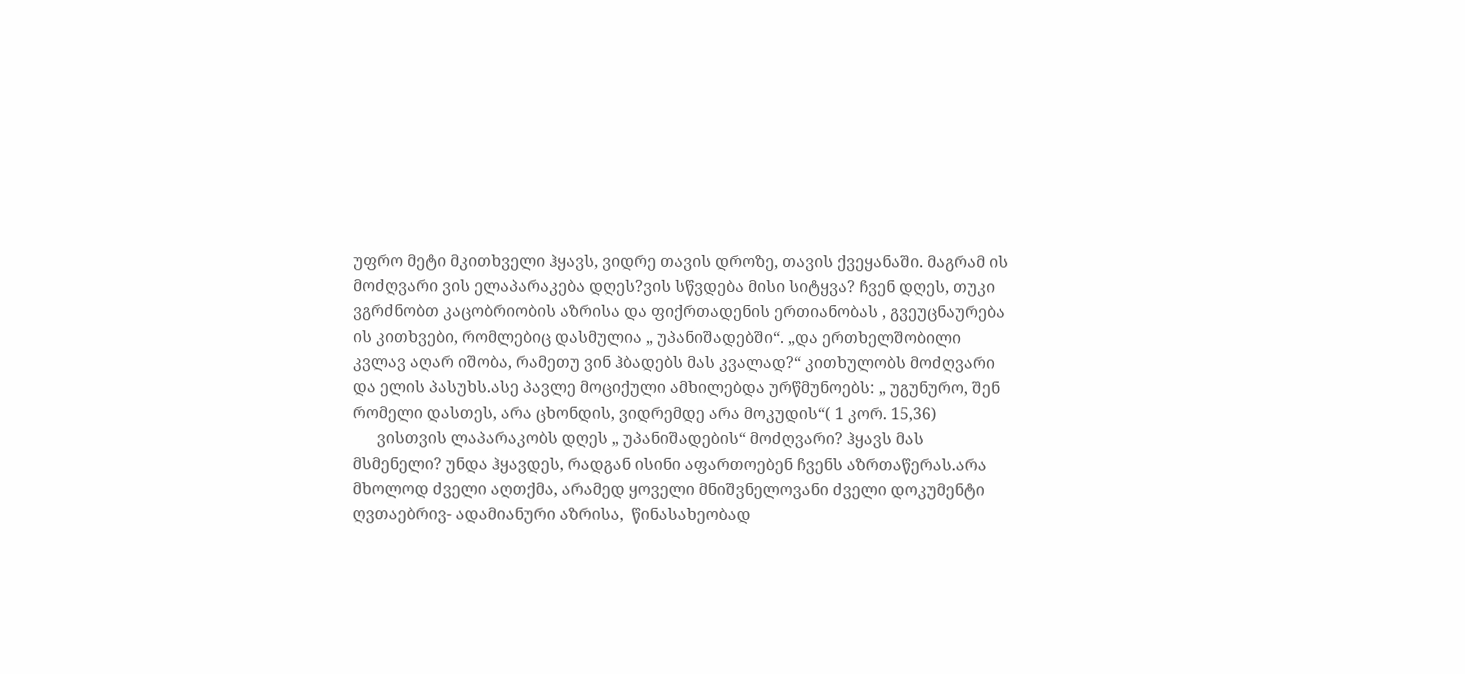უფრო მეტი მკითხველი ჰყავს, ვიდრე თავის დროზე, თავის ქვეყანაში. მაგრამ ის მოძღვარი ვის ელაპარაკება დღეს?ვის სწვდება მისი სიტყვა? ჩვენ დღეს, თუკი ვგრძნობთ კაცობრიობის აზრისა და ფიქრთადენის ერთიანობას , გვეუცნაურება ის კითხვები, რომლებიც დასმულია „ უპანიშადებში“. „და ერთხელშობილი კვლავ აღარ იშობა, რამეთუ ვინ ჰბადებს მას კვალად?“ კითხულობს მოძღვარი და ელის პასუხს.ასე პავლე მოციქული ამხილებდა ურწმუნოებს: „ უგუნურო, შენ რომელი დასთეს, არა ცხონდის, ვიდრემდე არა მოკუდის“( 1 კორ. 15,36)
      ვისთვის ლაპარაკობს დღეს „ უპანიშადების“ მოძღვარი? ჰყავს მას მსმენელი? უნდა ჰყავდეს, რადგან ისინი აფართოებენ ჩვენს აზრთაწერას.არა მხოლოდ ძველი აღთქმა, არამედ ყოველი მნიშვნელოვანი ძველი დოკუმენტი ღვთაებრივ- ადამიანური აზრისა,  წინასახეობად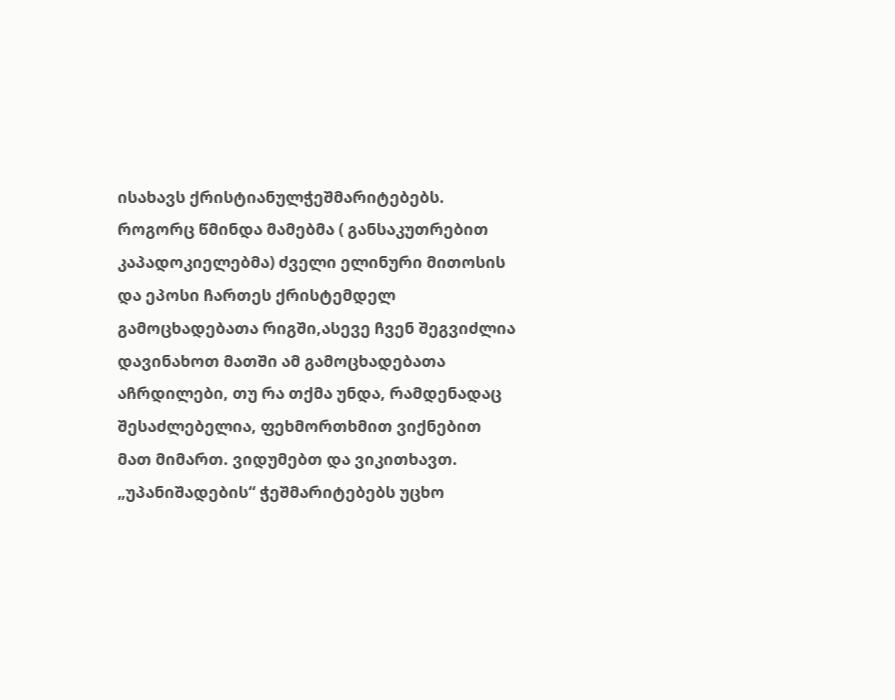ისახავს ქრისტიანულჭეშმარიტებებს. როგორც წმინდა მამებმა ( განსაკუთრებით კაპადოკიელებმა) ძველი ელინური მითოსის და ეპოსი ჩართეს ქრისტემდელ გამოცხადებათა რიგში,ასევე ჩვენ შეგვიძლია დავინახოთ მათში ამ გამოცხადებათა აჩრდილები, თუ რა თქმა უნდა, რამდენადაც შესაძლებელია, ფეხმორთხმით ვიქნებით მათ მიმართ. ვიდუმებთ და ვიკითხავთ.
„უპანიშადების“ ჭეშმარიტებებს უცხო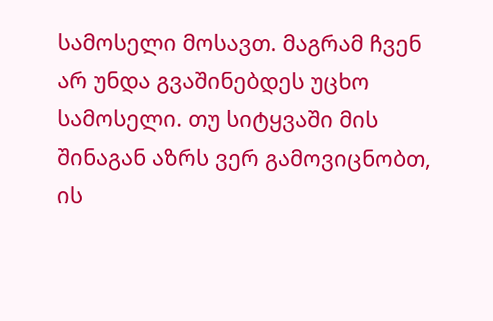სამოსელი მოსავთ. მაგრამ ჩვენ არ უნდა გვაშინებდეს უცხო სამოსელი. თუ სიტყვაში მის შინაგან აზრს ვერ გამოვიცნობთ, ის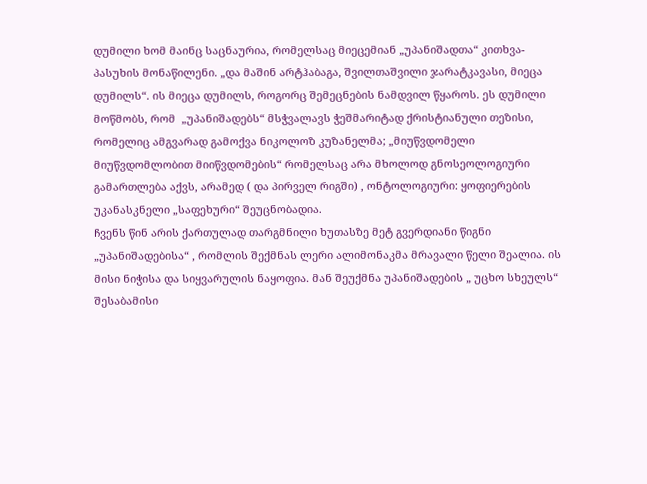დუმილი ხომ მაინც საცნაურია, რომელსაც მიეცემიან „უპანიშადთა“ კითხვა- პასუხის მონაწილენი. „და მაშინ არტჰაბაგა, შვილთაშვილი ჯარატკავასი, მიეცა დუმილს“. ის მიეცა დუმილს, როგორც შემეცნების ნამდვილ წყაროს. ეს დუმილი მოწმობს, რომ  „უპანიშადებს“ მსჭვალავს ჭეშმარიტად ქრისტიანული თეზისი, რომელიც ამგვარად გამოქვა ნიკოლოზ კუზანელმა; „მიუწვდომელი მიუწვდომლობით მიიწვდომების“ რომელსაც არა მხოლოდ გნოსეოლოგიური გამართლება აქვს, არამედ ( და პირველ რიგში) , ონტოლოგიური: ყოფიერების უკანასკნელი „საფეხური“ შეუცნობადია.
ჩვენს წინ არის ქართულად თარგმნილი ხუთასზე მეტ გვერდიანი წიგნი  „უპანიშადებისა“ , რომლის შექმნას ლერი ალიმონაკმა მრავალი წელი შეალია. ის მისი ნიჭისა და სიყვარულის ნაყოფია. მან შეუქმნა უპანიშადების „ უცხო სხეულს“ შესაბამისი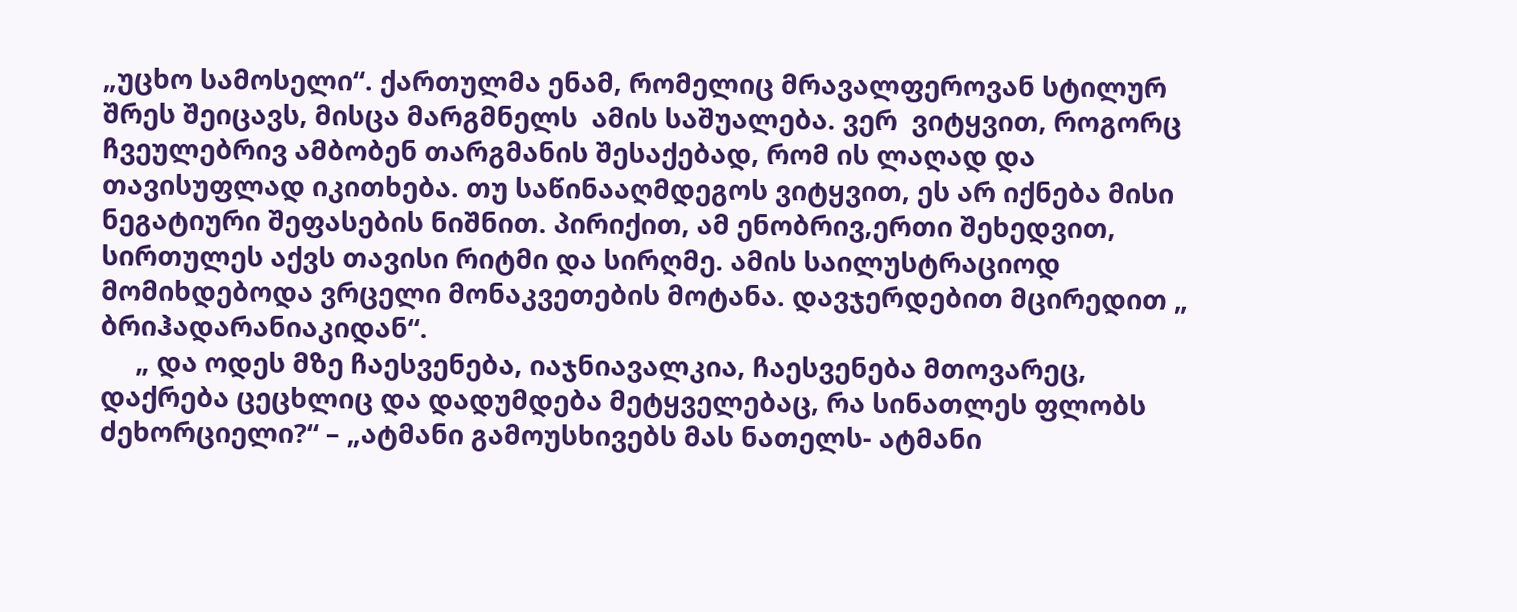„უცხო სამოსელი“. ქართულმა ენამ, რომელიც მრავალფეროვან სტილურ შრეს შეიცავს, მისცა მარგმნელს  ამის საშუალება. ვერ  ვიტყვით, როგორც ჩვეულებრივ ამბობენ თარგმანის შესაქებად, რომ ის ლაღად და თავისუფლად იკითხება. თუ საწინააღმდეგოს ვიტყვით, ეს არ იქნება მისი ნეგატიური შეფასების ნიშნით. პირიქით, ამ ენობრივ,ერთი შეხედვით, სირთულეს აქვს თავისი რიტმი და სირღმე. ამის საილუსტრაციოდ მომიხდებოდა ვრცელი მონაკვეთების მოტანა. დავჯერდებით მცირედით „ ბრიჰადარანიაკიდან“.
     „ და ოდეს მზე ჩაესვენება, იაჯნიავალკია, ჩაესვენება მთოვარეც, დაქრება ცეცხლიც და დადუმდება მეტყველებაც, რა სინათლეს ფლობს ძეხორციელი?“ – „ატმანი გამოუსხივებს მას ნათელს- ატმანი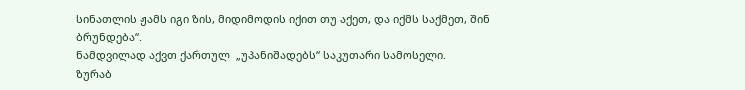სინათლის ჟამს იგი ზის, მიდიმოდის იქით თუ აქეთ, და იქმს საქმეთ, შინ ბრუნდება“.
ნამდვილად აქვთ ქართულ  „უპანიშადებს“ საკუთარი სამოსელი.
ზურაბ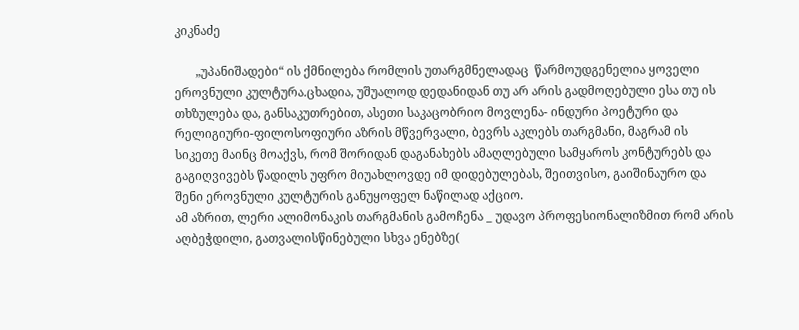კიკნაძე

       „უპანიშადები“ ის ქმნილება რომლის უთარგმნელადაც  წარმოუდგენელია ყოველი ეროვნული კულტურა.ცხადია, უშუალოდ დედანიდან თუ არ არის გადმოღებული ესა თუ ის თხზულება და, განსაკუთრებით, ასეთი საკაცობრიო მოვლენა- ინდური პოეტური და რელიგიური-ფილოსოფიური აზრის მწვერვალი, ბევრს აკლებს თარგმანი, მაგრამ ის  სიკეთე მაინც მოაქვს, რომ შორიდან დაგანახებს ამაღლებული სამყაროს კონტურებს და გაგიღვივებს წადილს უფრო მიუახლოვდე იმ დიდებულებას, შეითვისო, გაიშინაურო და შენი ეროვნული კულტურის განუყოფელ ნაწილად აქციო.
ამ აზრით, ლერი ალიმონაკის თარგმანის გამოჩენა _ უდავო პროფესიონალიზმით რომ არის აღბეჭდილი, გათვალისწინებული სხვა ენებზე(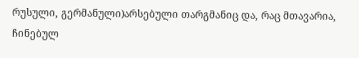რუსული, გერმანული)არსებული თარგმანიც და, რაც მთავარია, ჩინებულ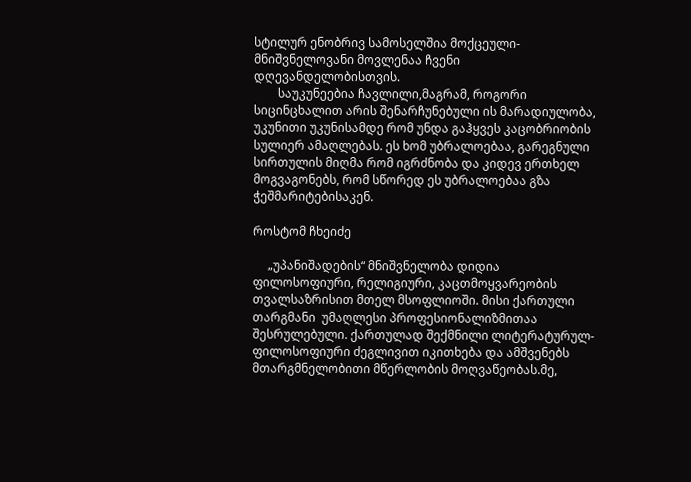სტილურ ენობრივ სამოსელშია მოქცეული- მნიშვნელოვანი მოვლენაა ჩვენი დღევანდელობისთვის.
        საუკუნეებია ჩავლილი,მაგრამ, როგორი სიცინცხალით არის შენარჩუნებული ის მარადიულობა, უკუნითი უკუნისამდე რომ უნდა გაჰყვეს კაცობრიობის სულიერ ამაღლებას. ეს ხომ უბრალოებაა, გარეგნული სირთულის მიღმა რომ იგრძნობა და კიდევ ერთხელ მოგვაგონებს, რომ სწორედ ეს უბრალოებაა გზა ჭეშმარიტებისაკენ.

როსტომ ჩხეიძე

     „უპანიშადების“ მნიშვნელობა დიდია ფილოსოფიური, რელიგიური, კაცთმოყვარეობის თვალსაზრისით მთელ მსოფლიოში. მისი ქართული თარგმანი  უმაღლესი პროფესიონალიზმითაა შესრულებული. ქართულად შექმნილი ლიტერატურულ- ფილოსოფიური ძეგლივით იკითხება და ამშვენებს მთარგმნელობითი მწერლობის მოღვაწეობას.მე,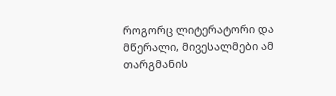როგორც ლიტერატორი და მწერალი, მივესალმები ამ თარგმანის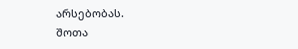არსებობას.
შოთა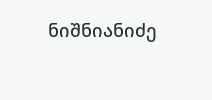ნიშნიანიძე